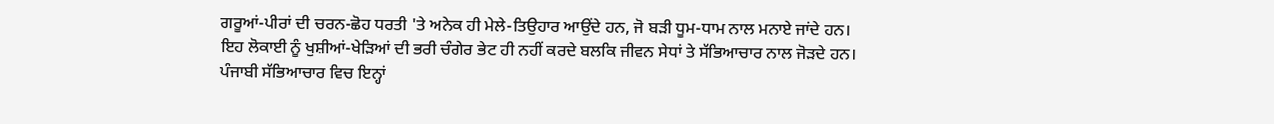ਗਰੂਆਂ-ਪੀਰਾਂ ਦੀ ਚਰਨ-ਛੋਹ ਧਰਤੀ 'ਤੇ ਅਨੇਕ ਹੀ ਮੇਲੇ-ਤਿਉਹਾਰ ਆਉਂਦੇ ਹਨ, ਜੋ ਬੜੀ ਧੂਮ-ਧਾਮ ਨਾਲ ਮਨਾਏ ਜਾਂਦੇ ਹਨ। ਇਹ ਲੋਕਾਈ ਨੂੰ ਖੁਸ਼ੀਆਂ-ਖੇੜਿਆਂ ਦੀ ਭਰੀ ਚੰਗੇਰ ਭੇਟ ਹੀ ਨਹੀਂ ਕਰਦੇ ਬਲਕਿ ਜੀਵਨ ਸੇਧਾਂ ਤੇ ਸੱਭਿਆਚਾਰ ਨਾਲ ਜੋੜਦੇ ਹਨ। ਪੰਜਾਬੀ ਸੱਭਿਆਚਾਰ ਵਿਚ ਇਨ੍ਹਾਂ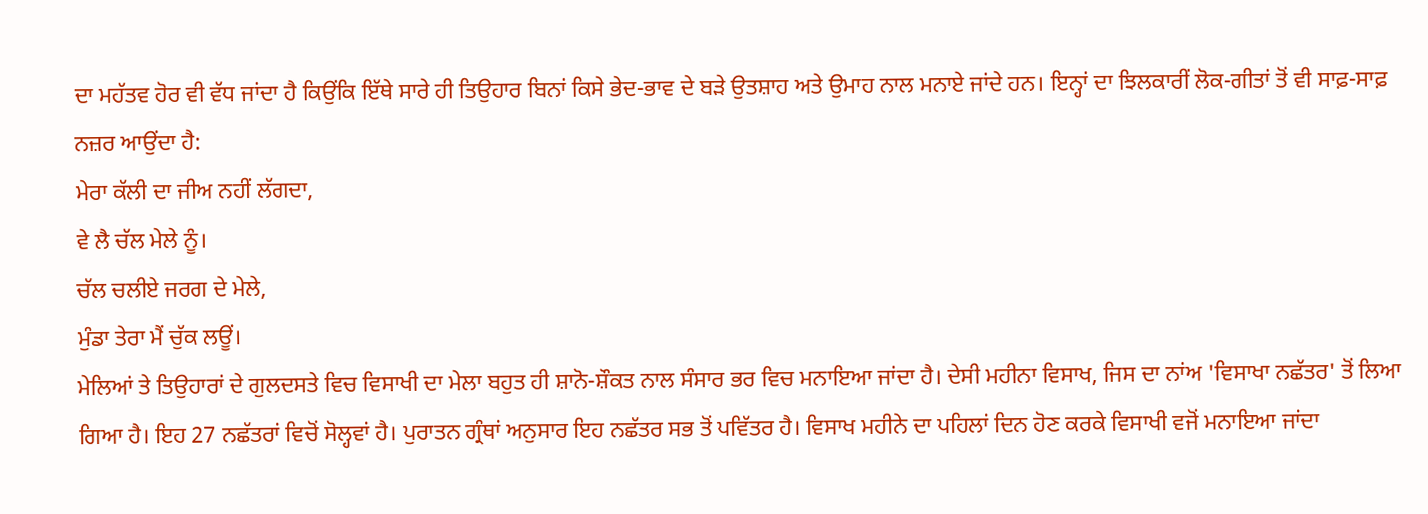ਦਾ ਮਹੱਤਵ ਹੋਰ ਵੀ ਵੱਧ ਜਾਂਦਾ ਹੈ ਕਿਉਂਕਿ ਇੱਥੇ ਸਾਰੇ ਹੀ ਤਿਉਹਾਰ ਬਿਨਾਂ ਕਿਸੇ ਭੇਦ-ਭਾਵ ਦੇ ਬੜੇ ਉਤਸ਼ਾਹ ਅਤੇ ਉਮਾਹ ਨਾਲ ਮਨਾਏ ਜਾਂਦੇ ਹਨ। ਇਨ੍ਹਾਂ ਦਾ ਝਿਲਕਾਰੀਂ ਲੋਕ-ਗੀਤਾਂ ਤੋਂ ਵੀ ਸਾਫ਼-ਸਾਫ਼ ਨਜ਼ਰ ਆਉਂਦਾ ਹੈ:
ਮੇਰਾ ਕੱਲੀ ਦਾ ਜੀਅ ਨਹੀਂ ਲੱਗਦਾ,
ਵੇ ਲੈ ਚੱਲ ਮੇਲੇ ਨੂੰ।
ਚੱਲ ਚਲੀਏ ਜਰਗ ਦੇ ਮੇਲੇ,
ਮੁੰਡਾ ਤੇਰਾ ਮੈਂ ਚੁੱਕ ਲਊਂ।
ਮੇਲਿਆਂ ਤੇ ਤਿਉਹਾਰਾਂ ਦੇ ਗੁਲਦਸਤੇ ਵਿਚ ਵਿਸਾਖੀ ਦਾ ਮੇਲਾ ਬਹੁਤ ਹੀ ਸ਼ਾਨੋ-ਸ਼ੌਕਤ ਨਾਲ ਸੰਸਾਰ ਭਰ ਵਿਚ ਮਨਾਇਆ ਜਾਂਦਾ ਹੈ। ਦੇਸੀ ਮਹੀਨਾ ਵਿਸਾਖ, ਜਿਸ ਦਾ ਨਾਂਅ 'ਵਿਸਾਖਾ ਨਛੱਤਰ' ਤੋਂ ਲਿਆ ਗਿਆ ਹੈ। ਇਹ 27 ਨਛੱਤਰਾਂ ਵਿਚੋਂ ਸੋਲ੍ਹਵਾਂ ਹੈ। ਪੁਰਾਤਨ ਗ੍ਰੰਥਾਂ ਅਨੁਸਾਰ ਇਹ ਨਛੱਤਰ ਸਭ ਤੋਂ ਪਵਿੱਤਰ ਹੈ। ਵਿਸਾਖ ਮਹੀਨੇ ਦਾ ਪਹਿਲਾਂ ਦਿਨ ਹੋਣ ਕਰਕੇ ਵਿਸਾਖੀ ਵਜੋਂ ਮਨਾਇਆ ਜਾਂਦਾ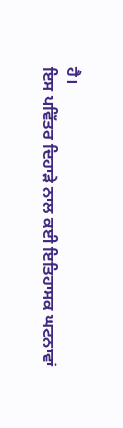ਹੈ।
ਇਸ ਪਵਿੱਤਰ ਦਿਹਾੜੇ ਨਾਲ ਕਈ ਇਤਿਹਾਸਕ ਘਟਨਾਵਾਂ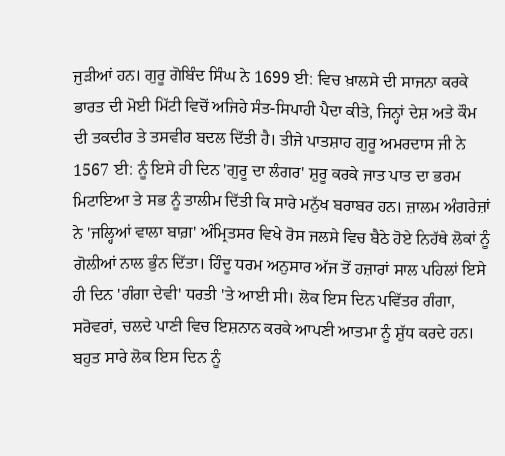ਜੁੜੀਆਂ ਹਨ। ਗੁਰੂ ਗੋਬਿੰਦ ਸਿੰਘ ਨੇ 1699 ਈ: ਵਿਚ ਖ਼ਾਲਸੇ ਦੀ ਸਾਜਨਾ ਕਰਕੇ ਭਾਰਤ ਦੀ ਮੋਈ ਮਿੱਟੀ ਵਿਚੋਂ ਅਜਿਹੇ ਸੰਤ-ਸਿਪਾਹੀ ਪੈਦਾ ਕੀਤੇ, ਜਿਨ੍ਹਾਂ ਦੇਸ਼ ਅਤੇ ਕੌਮ ਦੀ ਤਕਦੀਰ ਤੇ ਤਸਵੀਰ ਬਦਲ ਦਿੱਤੀ ਹੈ। ਤੀਜੇ ਪਾਤਸ਼ਾਹ ਗੁਰੂ ਅਮਰਦਾਸ ਜੀ ਨੇ 1567 ਈ: ਨੂੰ ਇਸੇ ਹੀ ਦਿਨ 'ਗੁਰੂ ਦਾ ਲੰਗਰ' ਸ਼ੁਰੂ ਕਰਕੇ ਜਾਤ ਪਾਤ ਦਾ ਭਰਮ ਮਿਟਾਇਆ ਤੇ ਸਭ ਨੂੰ ਤਾਲੀਮ ਦਿੱਤੀ ਕਿ ਸਾਰੇ ਮਨੁੱਖ ਬਰਾਬਰ ਹਨ। ਜ਼ਾਲਮ ਅੰਗਰੇਜ਼ਾਂ ਨੇ 'ਜਲ੍ਹਿਆਂ ਵਾਲਾ ਬਾਗ਼' ਅੰਮ੍ਰਿਤਸਰ ਵਿਖੇ ਰੋਸ ਜਲਸੇ ਵਿਚ ਬੈਠੇ ਹੋਏ ਨਿਹੱਥੇ ਲੋਕਾਂ ਨੂੰ ਗੋਲੀਆਂ ਨਾਲ ਭੁੰਨ ਦਿੱਤਾ। ਹਿੰਦੂ ਧਰਮ ਅਨੁਸਾਰ ਅੱਜ ਤੋਂ ਹਜ਼ਾਰਾਂ ਸਾਲ ਪਹਿਲਾਂ ਇਸੇ ਹੀ ਦਿਨ 'ਗੰਗਾ ਦੇਵੀ' ਧਰਤੀ 'ਤੇ ਆਈ ਸੀ। ਲੋਕ ਇਸ ਦਿਨ ਪਵਿੱਤਰ ਗੰਗਾ, ਸਰੋਵਰਾਂ, ਚਲਦੇ ਪਾਣੀ ਵਿਚ ਇਸ਼ਨਾਨ ਕਰਕੇ ਆਪਣੀ ਆਤਮਾ ਨੂੰ ਸ਼ੁੱਧ ਕਰਦੇ ਹਨ। ਬਹੁਤ ਸਾਰੇ ਲੋਕ ਇਸ ਦਿਨ ਨੂੰ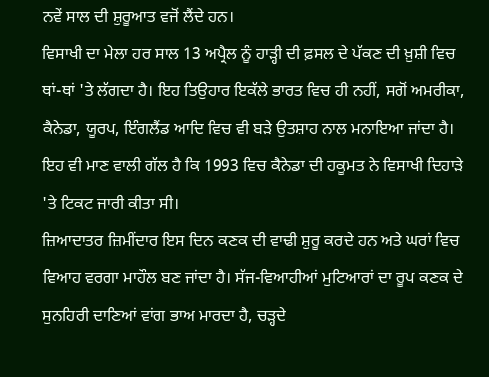ਨਵੇਂ ਸਾਲ ਦੀ ਸ਼ੁਰੂਆਤ ਵਜੋਂ ਲੈਂਦੇ ਹਨ।
ਵਿਸਾਖੀ ਦਾ ਮੇਲਾ ਹਰ ਸਾਲ 13 ਅਪ੍ਰੈਲ ਨੂੰ ਹਾੜ੍ਹੀ ਦੀ ਫ਼ਸਲ ਦੇ ਪੱਕਣ ਦੀ ਖ਼ੁਸ਼ੀ ਵਿਚ ਥਾਂ-ਥਾਂ 'ਤੇ ਲੱਗਦਾ ਹੈ। ਇਹ ਤਿਉਹਾਰ ਇਕੱਲੇ ਭਾਰਤ ਵਿਚ ਹੀ ਨਹੀਂ, ਸਗੋਂ ਅਮਰੀਕਾ, ਕੈਨੇਡਾ, ਯੂਰਪ, ਇੰਗਲੈਂਡ ਆਦਿ ਵਿਚ ਵੀ ਬੜੇ ਉਤਸ਼ਾਹ ਨਾਲ ਮਨਾਇਆ ਜਾਂਦਾ ਹੈ। ਇਹ ਵੀ ਮਾਣ ਵਾਲੀ ਗੱਲ ਹੈ ਕਿ 1993 ਵਿਚ ਕੈਨੇਡਾ ਦੀ ਹਕੂਮਤ ਨੇ ਵਿਸਾਖੀ ਦਿਹਾੜੇ 'ਤੇ ਟਿਕਟ ਜਾਰੀ ਕੀਤਾ ਸੀ।
ਜ਼ਿਆਦਾਤਰ ਜ਼ਿਮੀਂਦਾਰ ਇਸ ਦਿਨ ਕਣਕ ਦੀ ਵਾਢੀ ਸ਼ੁਰੂ ਕਰਦੇ ਹਨ ਅਤੇ ਘਰਾਂ ਵਿਚ ਵਿਆਹ ਵਰਗਾ ਮਾਹੌਲ ਬਣ ਜਾਂਦਾ ਹੈ। ਸੱਜ-ਵਿਆਹੀਆਂ ਮੁਟਿਆਰਾਂ ਦਾ ਰੂਪ ਕਣਕ ਦੇ ਸੁਨਹਿਰੀ ਦਾਣਿਆਂ ਵਾਂਗ ਭਾਅ ਮਾਰਦਾ ਹੈ, ਚੜ੍ਹਦੇ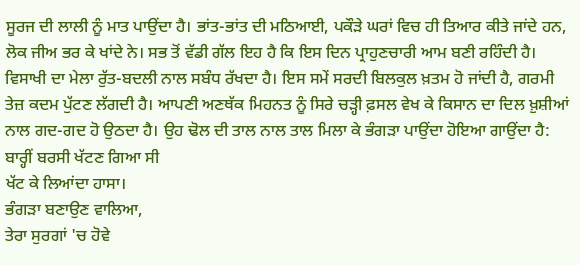ਸੂਰਜ ਦੀ ਲਾਲੀ ਨੂੰ ਮਾਤ ਪਾਉਂਦਾ ਹੈ। ਭਾਂਤ-ਭਾਂਤ ਦੀ ਮਠਿਆਈ, ਪਕੌੜੇ ਘਰਾਂ ਵਿਚ ਹੀ ਤਿਆਰ ਕੀਤੇ ਜਾਂਦੇ ਹਨ, ਲੋਕ ਜੀਅ ਭਰ ਕੇ ਖਾਂਦੇ ਨੇ। ਸਭ ਤੋਂ ਵੱਡੀ ਗੱਲ ਇਹ ਹੈ ਕਿ ਇਸ ਦਿਨ ਪ੍ਰਾਹੁਣਚਾਰੀ ਆਮ ਬਣੀ ਰਹਿੰਦੀ ਹੈ।
ਵਿਸਾਖੀ ਦਾ ਮੇਲਾ ਰੁੱਤ-ਬਦਲੀ ਨਾਲ ਸਬੰਧ ਰੱਖਦਾ ਹੈ। ਇਸ ਸਮੇਂ ਸਰਦੀ ਬਿਲਕੁਲ ਖ਼ਤਮ ਹੋ ਜਾਂਦੀ ਹੈ, ਗਰਮੀ ਤੇਜ਼ ਕਦਮ ਪੁੱਟਣ ਲੱਗਦੀ ਹੈ। ਆਪਣੀ ਅਣਥੱਕ ਮਿਹਨਤ ਨੂੰ ਸਿਰੇ ਚੜ੍ਹੀ ਫ਼ਸਲ ਵੇਖ ਕੇ ਕਿਸਾਨ ਦਾ ਦਿਲ ਖ਼ੁਸ਼ੀਆਂ ਨਾਲ ਗਦ-ਗਦ ਹੋ ਉਠਦਾ ਹੈ। ਉਹ ਢੋਲ ਦੀ ਤਾਲ ਨਾਲ ਤਾਲ ਮਿਲਾ ਕੇ ਭੰਗੜਾ ਪਾਉਂਦਾ ਹੋਇਆ ਗਾਉਂਦਾ ਹੈ:
ਬਾਰ੍ਹੀਂ ਬਰਸੀ ਖੱਟਣ ਗਿਆ ਸੀ
ਖੱਟ ਕੇ ਲਿਆਂਦਾ ਹਾਸਾ।
ਭੰਗੜਾ ਬਣਾਉਣ ਵਾਲਿਆ,
ਤੇਰਾ ਸੁਰਗਾਂ 'ਚ ਹੋਵੇ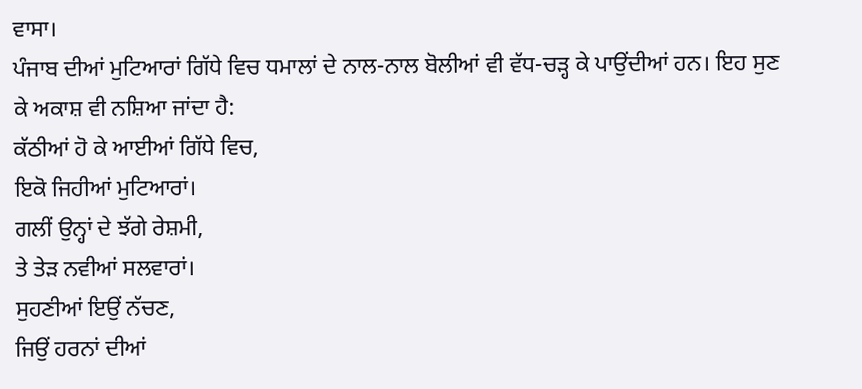ਵਾਸਾ।
ਪੰਜਾਬ ਦੀਆਂ ਮੁਟਿਆਰਾਂ ਗਿੱਧੇ ਵਿਚ ਧਮਾਲਾਂ ਦੇ ਨਾਲ-ਨਾਲ ਬੋਲੀਆਂ ਵੀ ਵੱਧ-ਚੜ੍ਹ ਕੇ ਪਾਉਂਦੀਆਂ ਹਨ। ਇਹ ਸੁਣ ਕੇ ਅਕਾਸ਼ ਵੀ ਨਸ਼ਿਆ ਜਾਂਦਾ ਹੈ:
ਕੱਠੀਆਂ ਹੋ ਕੇ ਆਈਆਂ ਗਿੱਧੇ ਵਿਚ,
ਇਕੋ ਜਿਹੀਆਂ ਮੁਟਿਆਰਾਂ।
ਗਲੀਂ ਉਨ੍ਹਾਂ ਦੇ ਝੱਗੇ ਰੇਸ਼ਮੀ,
ਤੇ ਤੇੜ ਨਵੀਆਂ ਸਲਵਾਰਾਂ।
ਸੁਹਣੀਆਂ ਇਉਂ ਨੱਚਣ,
ਜਿਉਂ ਹਰਨਾਂ ਦੀਆਂ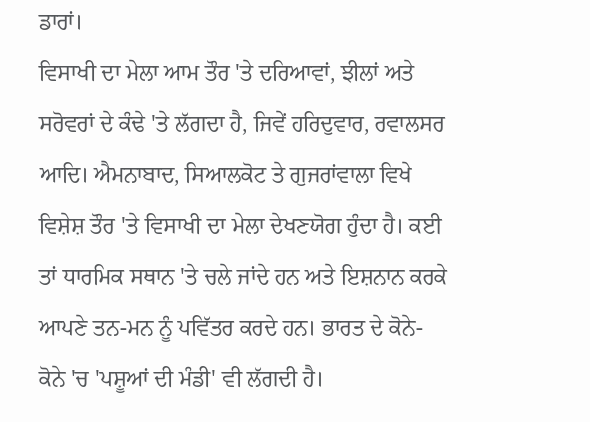ਡਾਰਾਂ।
ਵਿਸਾਖੀ ਦਾ ਮੇਲਾ ਆਮ ਤੌਰ 'ਤੇ ਦਰਿਆਵਾਂ, ਝੀਲਾਂ ਅਤੇ ਸਰੋਵਰਾਂ ਦੇ ਕੰਢੇ 'ਤੇ ਲੱਗਦਾ ਹੈ, ਜਿਵੇਂ ਹਰਿਦੁਵਾਰ, ਰਵਾਲਸਰ ਆਦਿ। ਐਮਨਾਬਾਦ, ਸਿਆਲਕੋਟ ਤੇ ਗੁਜਰਾਂਵਾਲਾ ਵਿਖੇ ਵਿਸ਼ੇਸ਼ ਤੌਰ 'ਤੇ ਵਿਸਾਖੀ ਦਾ ਮੇਲਾ ਦੇਖਣਯੋਗ ਹੁੰਦਾ ਹੈ। ਕਈ ਤਾਂ ਧਾਰਮਿਕ ਸਥਾਨ 'ਤੇ ਚਲੇ ਜਾਂਦੇ ਹਨ ਅਤੇ ਇਸ਼ਨਾਨ ਕਰਕੇ ਆਪਣੇ ਤਨ-ਮਨ ਨੂੰ ਪਵਿੱਤਰ ਕਰਦੇ ਹਨ। ਭਾਰਤ ਦੇ ਕੋਨੇ-ਕੋਨੇ 'ਚ 'ਪਸ਼ੂਆਂ ਦੀ ਮੰਡੀ' ਵੀ ਲੱਗਦੀ ਹੈ।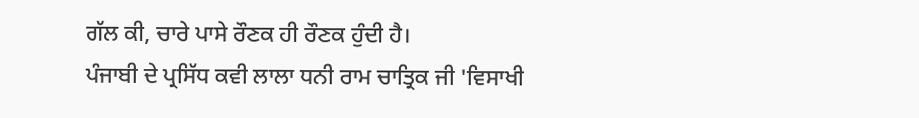ਗੱਲ ਕੀ, ਚਾਰੇ ਪਾਸੇ ਰੌਣਕ ਹੀ ਰੌਣਕ ਹੁੰਦੀ ਹੈ।
ਪੰਜਾਬੀ ਦੇ ਪ੍ਰਸਿੱਧ ਕਵੀ ਲਾਲਾ ਧਨੀ ਰਾਮ ਚਾਤ੍ਰਿਕ ਜੀ 'ਵਿਸਾਖੀ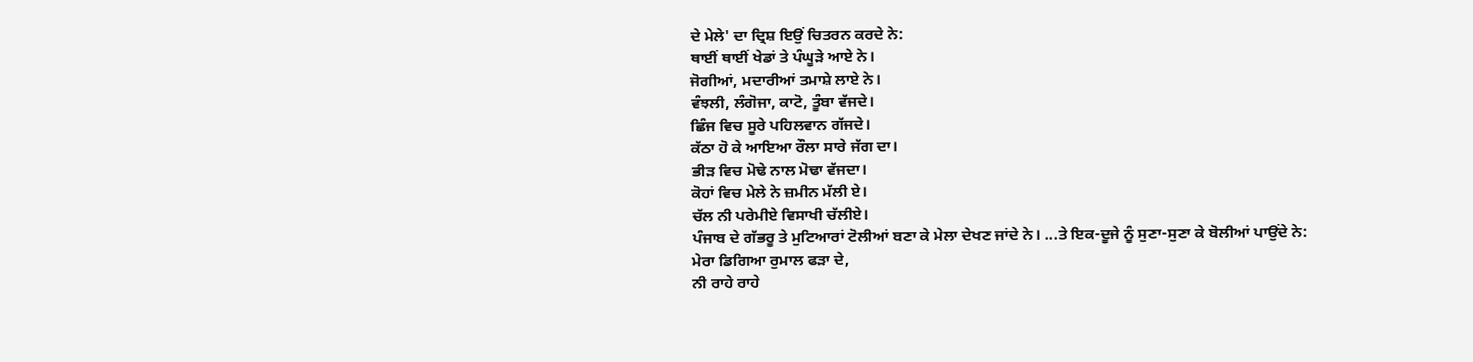ਦੇ ਮੇਲੇ' ਦਾ ਦ੍ਰਿਸ਼ ਇਉਂ ਚਿਤਰਨ ਕਰਦੇ ਨੇ:
ਥਾਈਂ ਥਾਈਂ ਖੇਡਾਂ ਤੇ ਪੰਘੂੜੇ ਆਏ ਨੇ।
ਜੋਗੀਆਂ, ਮਦਾਰੀਆਂ ਤਮਾਸ਼ੇ ਲਾਏ ਨੇ।
ਵੰਝਲੀ, ਲੰਗੋਜਾ, ਕਾਟੋ, ਤੂੰਬਾ ਵੱਜਦੇ।
ਛਿੰਜ ਵਿਚ ਸੂਰੇ ਪਹਿਲਵਾਨ ਗੱਜਦੇ।
ਕੱਠਾ ਹੋ ਕੇ ਆਇਆ ਰੌਲਾ ਸਾਰੇ ਜੱਗ ਦਾ।
ਭੀੜ ਵਿਚ ਮੋਢੇ ਨਾਲ ਮੋਢਾ ਵੱਜਦਾ।
ਕੋਹਾਂ ਵਿਚ ਮੇਲੇ ਨੇ ਜ਼ਮੀਨ ਮੱਲੀ ਏ।
ਚੱਲ ਨੀ ਪਰੇਮੀਏ ਵਿਸਾਖੀ ਚੱਲੀਏ।
ਪੰਜਾਬ ਦੇ ਗੱਭਰੂ ਤੇ ਮੁਟਿਆਰਾਂ ਟੋਲੀਆਂ ਬਣਾ ਕੇ ਮੇਲਾ ਦੇਖਣ ਜਾਂਦੇ ਨੇ। ...ਤੇ ਇਕ-ਦੂਜੇ ਨੂੰ ਸੁਣਾ-ਸੁਣਾ ਕੇ ਬੋਲੀਆਂ ਪਾਉਂਦੇ ਨੇ:
ਮੇਰਾ ਡਿਗਿਆ ਰੁਮਾਲ ਫੜਾ ਦੇ,
ਨੀ ਰਾਹੇ ਰਾਹੇ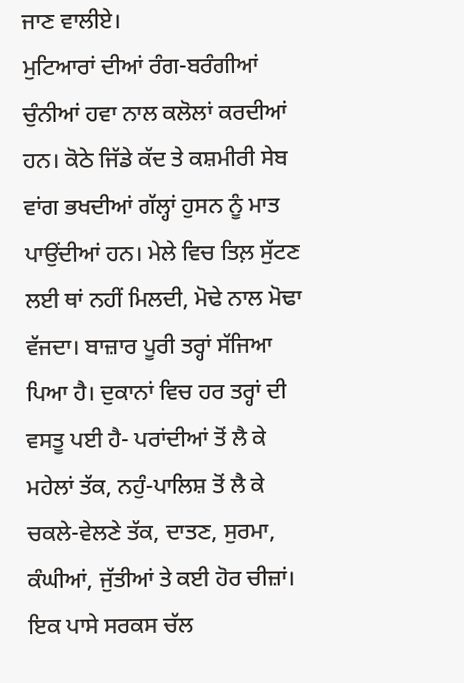ਜਾਣ ਵਾਲੀਏ।
ਮੁਟਿਆਰਾਂ ਦੀਆਂ ਰੰਗ-ਬਰੰਗੀਆਂ ਚੁੰਨੀਆਂ ਹਵਾ ਨਾਲ ਕਲੋਲਾਂ ਕਰਦੀਆਂ ਹਨ। ਕੋਠੇ ਜਿੱਡੇ ਕੱਦ ਤੇ ਕਸ਼ਮੀਰੀ ਸੇਬ ਵਾਂਗ ਭਖਦੀਆਂ ਗੱਲ੍ਹਾਂ ਹੁਸਨ ਨੂੰ ਮਾਤ ਪਾਉਂਦੀਆਂ ਹਨ। ਮੇਲੇ ਵਿਚ ਤਿਲ਼ ਸੁੱਟਣ ਲਈ ਥਾਂ ਨਹੀਂ ਮਿਲਦੀ, ਮੋਢੇ ਨਾਲ ਮੋਢਾ ਵੱਜਦਾ। ਬਾਜ਼ਾਰ ਪੂਰੀ ਤਰ੍ਹਾਂ ਸੱਜਿਆ ਪਿਆ ਹੈ। ਦੁਕਾਨਾਂ ਵਿਚ ਹਰ ਤਰ੍ਹਾਂ ਦੀ ਵਸਤੂ ਪਈ ਹੈ- ਪਰਾਂਦੀਆਂ ਤੋਂ ਲੈ ਕੇ ਮਹੇਲਾਂ ਤੱਕ, ਨਹੁੰ-ਪਾਲਿਸ਼ ਤੋਂ ਲੈ ਕੇ ਚਕਲੇ-ਵੇਲਣੇ ਤੱਕ, ਦਾਤਣ, ਸੁਰਮਾ, ਕੰਘੀਆਂ, ਜੁੱਤੀਆਂ ਤੇ ਕਈ ਹੋਰ ਚੀਜ਼ਾਂ। ਇਕ ਪਾਸੇ ਸਰਕਸ ਚੱਲ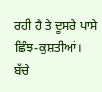ਰਹੀ ਹੈ ਤੇ ਦੂਸਰੇ ਪਾਸੇ ਛਿੰਝ-ਕੁਸ਼ਤੀਆਂ। ਬੱਚੇ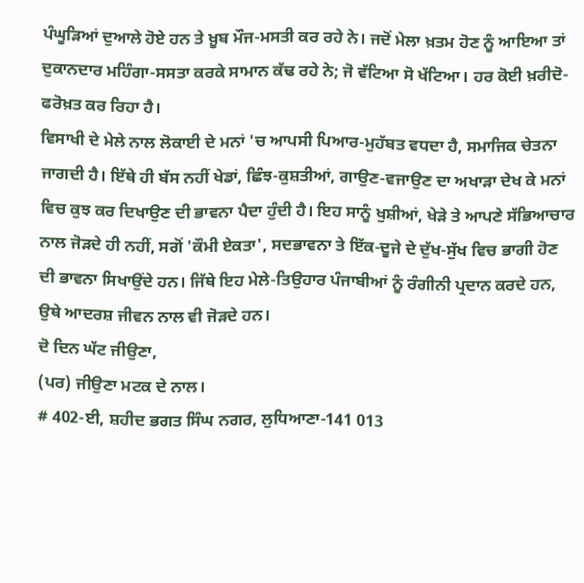ਪੰਘੂੜਿਆਂ ਦੁਆਲੇ ਹੋਏ ਹਨ ਤੇ ਖ਼ੂਬ ਮੌਜ-ਮਸਤੀ ਕਰ ਰਹੇ ਨੇ। ਜਦੋਂ ਮੇਲਾ ਖ਼ਤਮ ਹੋਣ ਨੂੰ ਆਇਆ ਤਾਂ ਦੁਕਾਨਦਾਰ ਮਹਿੰਗਾ-ਸਸਤਾ ਕਰਕੇ ਸਾਮਾਨ ਕੱਢ ਰਹੇ ਨੇ; ਜੋ ਵੱਟਿਆ ਸੋ ਖੱਟਿਆ। ਹਰ ਕੋਈ ਖ਼ਰੀਦੋ-ਫਰੋਖ਼ਤ ਕਰ ਰਿਹਾ ਹੈ।
ਵਿਸਾਖੀ ਦੇ ਮੇਲੇ ਨਾਲ ਲੋਕਾਈ ਦੇ ਮਨਾਂ 'ਚ ਆਪਸੀ ਪਿਆਰ-ਮੁਹੱਬਤ ਵਧਦਾ ਹੈ, ਸਮਾਜਿਕ ਚੇਤਨਾ ਜਾਗਦੀ ਹੈ। ਇੱਥੇ ਹੀ ਬੱਸ ਨਹੀਂ ਖੇਡਾਂ, ਛਿੰਝ-ਕੁਸ਼ਤੀਆਂ, ਗਾਉਣ-ਵਜਾਉਣ ਦਾ ਅਖਾੜਾ ਦੇਖ ਕੇ ਮਨਾਂ ਵਿਚ ਕੁਝ ਕਰ ਦਿਖਾਉਣ ਦੀ ਭਾਵਨਾ ਪੈਦਾ ਹੁੰਦੀ ਹੈ। ਇਹ ਸਾਨੂੰ ਖੁਸ਼ੀਆਂ, ਖੇੜੇ ਤੇ ਆਪਣੇ ਸੱਭਿਆਚਾਰ ਨਾਲ ਜੋੜਦੇ ਹੀ ਨਹੀਂ, ਸਗੋਂ 'ਕੌਮੀ ਏਕਤਾ', ਸਦਭਾਵਨਾ ਤੇ ਇੱਕ-ਦੂਜੇ ਦੇ ਦੁੱਖ-ਸੁੱਖ ਵਿਚ ਭਾਗੀ ਹੋਣ ਦੀ ਭਾਵਨਾ ਸਿਖਾਉਂਦੇ ਹਨ। ਜਿੱਥੇ ਇਹ ਮੇਲੇ-ਤਿਉਹਾਰ ਪੰਜਾਬੀਆਂ ਨੂੰ ਰੰਗੀਨੀ ਪ੍ਰਦਾਨ ਕਰਦੇ ਹਨ, ਉਥੇ ਆਦਰਸ਼ ਜੀਵਨ ਨਾਲ ਵੀ ਜੋੜਦੇ ਹਨ।
ਦੋ ਦਿਨ ਘੱਟ ਜੀਉਣਾ,
(ਪਰ) ਜੀਉਣਾ ਮਟਕ ਦੇ ਨਾਲ।
# 402-ਈ, ਸ਼ਹੀਦ ਭਗਤ ਸਿੰਘ ਨਗਰ, ਲੁਧਿਆਣਾ-141 013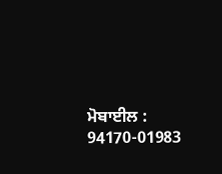ਮੋਬਾਈਲ : 94170-01983